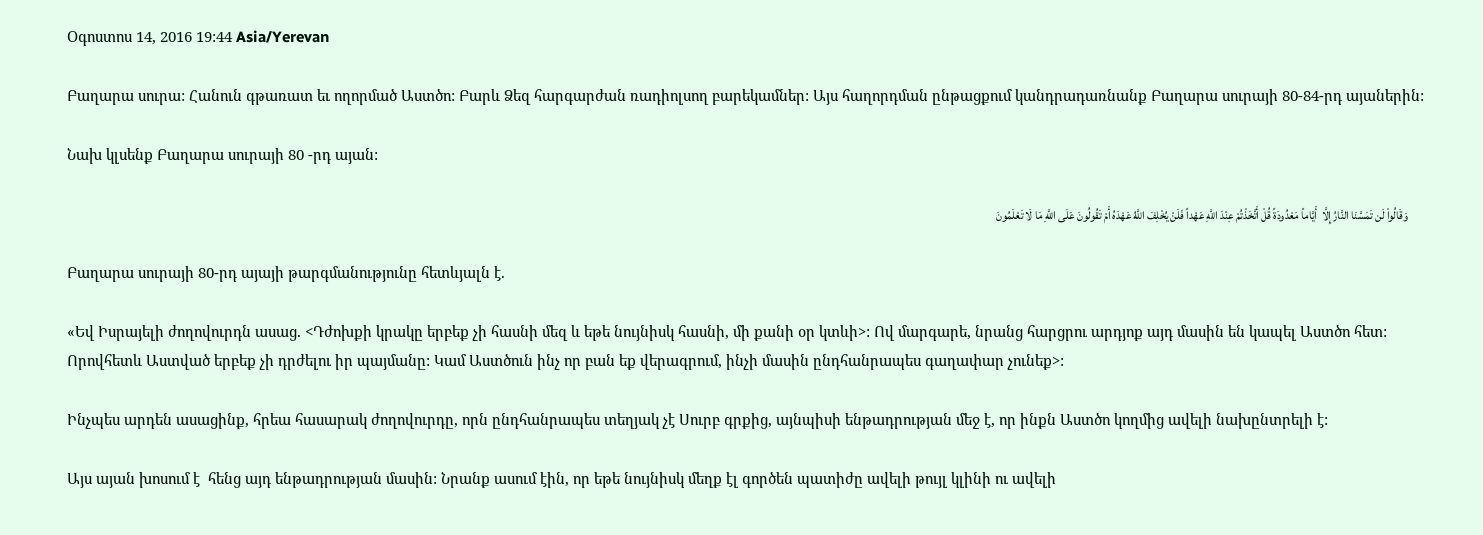Օգոստոս 14, 2016 19:44 Asia/Yerevan

Բաղարա սուրա: Հանուն գթառատ եւ ողորմած Աստծո: Բարև Ձեզ հարգարժան ռադիոլսող բարեկամներ: Այս հաղորդման ընթացքում կանդրադառնանք Բաղարա սուրայի 80-84-րդ այաներին:

Նախ կլսենք Բաղարա սուրայի 80 -րդ այան:

       وَقَالُواْ لَن تَمَسَّنَا النَّارُ إِلَّا  أَيَّاماً مَعْدُودَةً قُلْ أَتَّخَذْتُمْ عِنْدَ اللَّهِ عَهْداً فَلَنْ يُخْلِفَ اللَّهُ عَهْدَهُ أَمْ تَقُولُونَ عَلَى اللَّهِ مَا لَا تَعْلَمُونَ

Բաղարա սուրայի 80-րդ այայի թարգմանությունը հետևյալն է.

«Եվ Իսրայելի ժողովուրդն ասաց. <Դժոխքի կրակը երբեք չի հասնի մեզ և եթե նույնիսկ հասնի, մի քանի օր կտևի>: Ով մարգարե, նրանց հարցրու արդյոք այդ մասին են կապել Աստծո հետ: Որովհետև Աստված երբեք չի դրժելու իր պայմանը: Կամ Աստծուն ինչ որ բան եք վերագրում, ինչի մասին ընդհանրապես գաղափար չունեք>:

Ինչպես արդեն ասացինք, հրեա հասարակ ժողովուրդը, որն ընդհանրապես տեղյակ չէ Սուրբ գրքից, այնպիսի ենթադրության մեջ է, որ ինքն Աստծո կողմից ավելի նախընտրելի է:

Այս այան խոսում է  հենց այդ ենթադրության մասին: Նրանք ասում էին, որ եթե նույնիսկ մեղք էլ գործեն պատիժը ավելի թույլ կլինի ու ավելի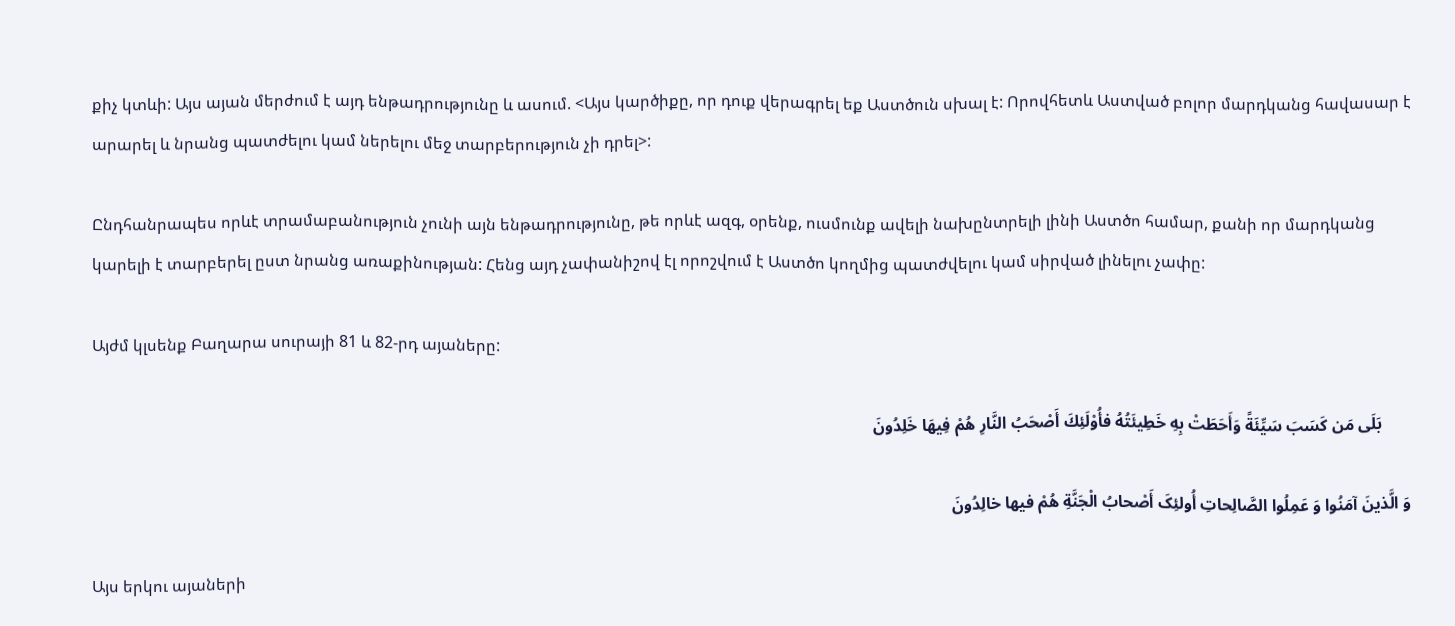քիչ կտևի: Այս այան մերժում է այդ ենթադրությունը և ասում. <Այս կարծիքը, որ դուք վերագրել եք Աստծուն սխալ է: Որովհետև Աստված բոլոր մարդկանց հավասար է արարել և նրանց պատժելու կամ ներելու մեջ տարբերություն չի դրել>:

Ընդհանրապես որևէ տրամաբանություն չունի այն ենթադրությունը, թե որևէ ազգ, օրենք, ուսմունք ավելի նախընտրելի լինի Աստծո համար, քանի որ մարդկանց կարելի է տարբերել ըստ նրանց առաքինության: Հենց այդ չափանիշով էլ որոշվում է Աստծո կողմից պատժվելու կամ սիրված լինելու չափը:

Այժմ կլսենք Բաղարա սուրայի 81 և 82-րդ այաները:

       بَلَى مَن كَسَبَ سَيِّئَةً وَأَحَطَتْ بِهِ خَطِيئَتُهُ فأُوْلَئِكَ أَصْحَبُ النَّارِ هُمْ فِيهَا خَلِدُونَ

وَ الَّذینَ آمَنُوا وَ عَمِلُوا الصَّالِحاتِ أُولئِکَ أَصْحابُ الْجَنَّةِ هُمْ فیها خالِدُونَ

Այս երկու այաների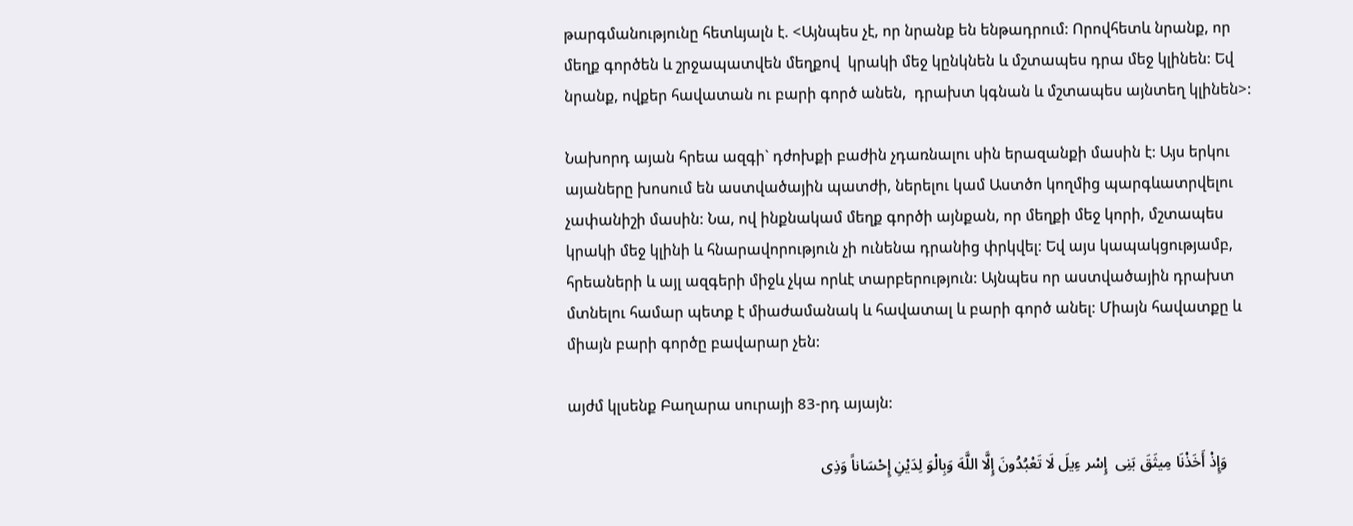թարգմանությունը հետևյալն է. <Այնպես չէ, որ նրանք են ենթադրում: Որովհետև նրանք, որ մեղք գործեն և շրջապատվեն մեղքով  կրակի մեջ կընկնեն և մշտապես դրա մեջ կլինեն: Եվ նրանք, ովքեր հավատան ու բարի գործ անեն,  դրախտ կգնան և մշտապես այնտեղ կլինեն>:

Նախորդ այան հրեա ազգի` դժոխքի բաժին չդառնալու սին երազանքի մասին է: Այս երկու այաները խոսում են աստվածային պատժի, ներելու կամ Աստծո կողմից պարգևատրվելու չափանիշի մասին: Նա, ով ինքնակամ մեղք գործի այնքան, որ մեղքի մեջ կորի, մշտապես կրակի մեջ կլինի և հնարավորություն չի ունենա դրանից փրկվել: Եվ այս կապակցությամբ, հրեաների և այլ ազգերի միջև չկա որևէ տարբերություն: Այնպես որ աստվածային դրախտ մտնելու համար պետք է միաժամանակ և հավատալ և բարի գործ անել: Միայն հավատքը և միայն բարի գործը բավարար չեն:

այժմ կլսենք Բաղարա սուրայի 83-րդ այայն:

       وَإِذْ أَخَذْنَا مِيثَقَ بَنِى  إِسْر ءِيلَ لَا تَعْبُدُونَ إِلَّا اللَّهَ وَبِالْوَ لِدَيْنِ إِحْسَاناً وَذِى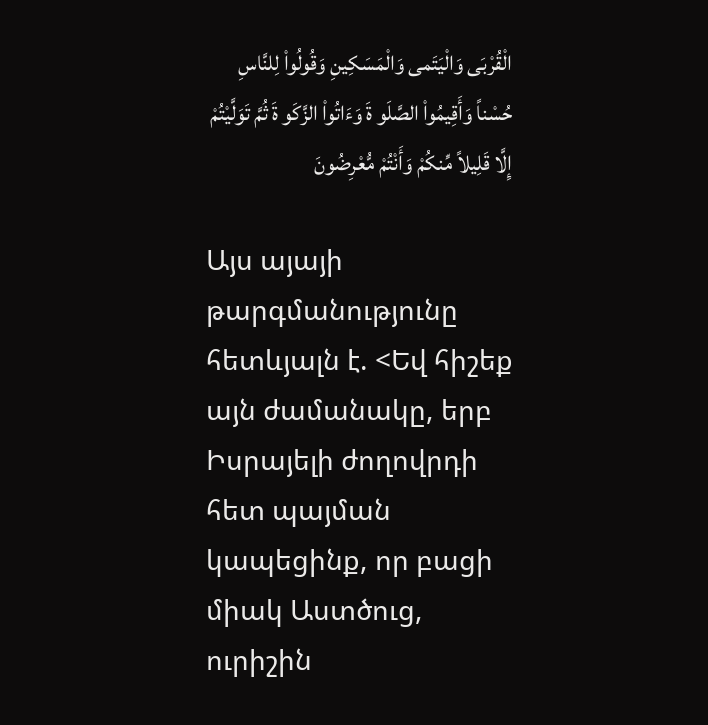الْقُرْبَى وَالْيَتَمى وَالْمَسَكِينِ وَقُولُواْ لِلنَّاسِ حُسْناً وَأَقِيمُواْ الصَّلَو ةَ وَءَاتُواْ الزَّكَو ةَ ثُمَّ تَوَلَّيْتُمْ إِلَّا قَلِيلاً مِّنكُمْ وَأَنْتُمْ مُّعْرِضُونَ

Այս այայի թարգմանությունը հետևյալն է. <Եվ հիշեք այն ժամանակը, երբ Իսրայելի ժողովրդի հետ պայման կապեցինք, որ բացի միակ Աստծուց, ուրիշին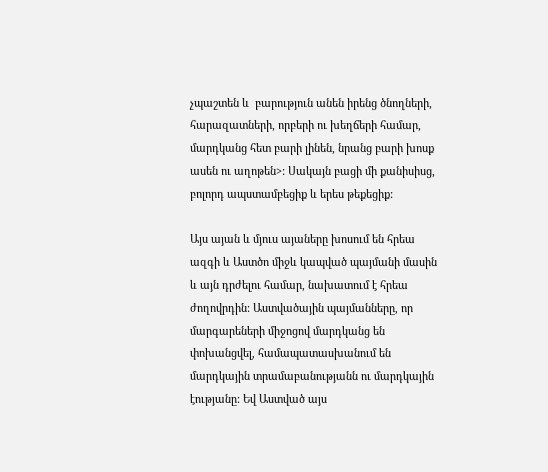չպաշտեն և  բարություն անեն իրենց ծնողների, հարազատների, որբերի ու խեղճերի համար, մարդկանց հետ բարի լինեն, նրանց բարի խոսք ասեն ու աղոթեն>: Սակայն բացի մի քանիսիսց, բոլորդ ապստամբեցիք և երես թեքեցիք:

Այս այան և մյուս այաները խոսում են հրեա ազգի և Աստծո միջև կապված պայմանի մասին և այն դրժելու համար, նախատում է հրեա ժողովրդին: Աստվածային պայմանները, որ մարգարեների միջոցով մարդկանց են փոխանցվել, համապատասխանում են մարդկային տրամաբանությանն ու մարդկային էությանը: Եվ Աստված այս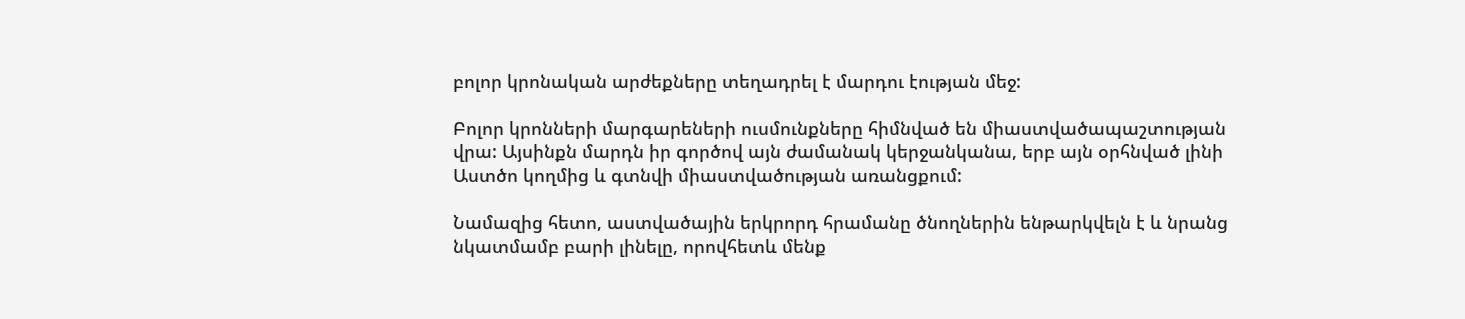բոլոր կրոնական արժեքները տեղադրել է մարդու էության մեջ:

Բոլոր կրոնների մարգարեների ուսմունքները հիմնված են միաստվածապաշտության վրա: Այսինքն մարդն իր գործով այն ժամանակ կերջանկանա, երբ այն օրհնված լինի Աստծո կողմից և գտնվի միաստվածության առանցքում:

Նամազից հետո, աստվածային երկրորդ հրամանը ծնողներին ենթարկվելն է և նրանց նկատմամբ բարի լինելը, որովհետև մենք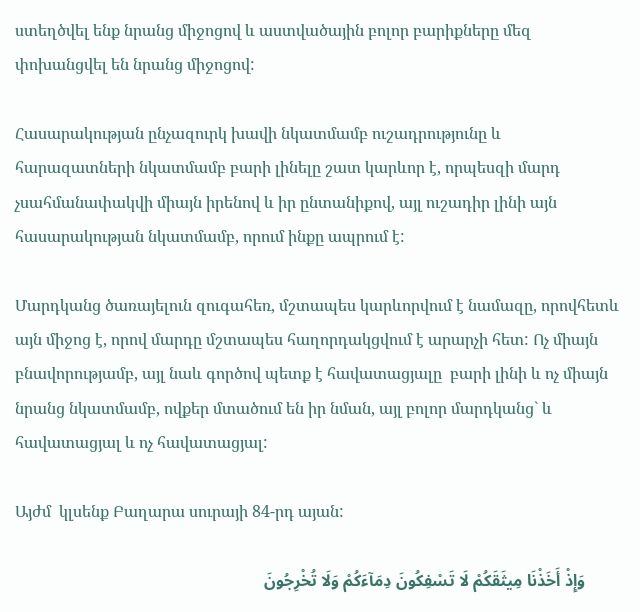ստեղծվել ենք նրանց միջոցով և աստվածային բոլոր բարիքները մեզ փոխանցվել են նրանց միջոցով:

Հասարակության ընչազուրկ խավի նկատմամբ ուշադրությունը և հարազատների նկատմամբ բարի լինելը շատ կարևոր է, որպեսզի մարդ չսահմանափակվի միայն իրենով և իր ընտանիքով, այլ ուշադիր լինի այն հասարակության նկատմամբ, որում ինքը ապրում է:

Մարդկանց ծառայելուն զուգահեռ, մշտապես կարևորվում է նամազը, որովհետև այն միջոց է, որով մարդը մշտապես հաղորդակցվում է արարչի հետ: Ոչ միայն բնավորությամբ, այլ նաև գործով պետք է հավատացյալը  բարի լինի և ոչ միայն նրանց նկատմամբ, ովքեր մտածում են իր նման, այլ բոլոր մարդկանց` և հավատացյալ և ոչ հավատացյալ:

Այժմ  կլսենք Բաղարա սուրայի 84-րդ այան:

        وَإِذْ أَخَذْنَا مِيثَقَكُمْ لَا تَسْفِكُونَ دِمَآءَكُمْ وَلَا تُخْرِجُونَ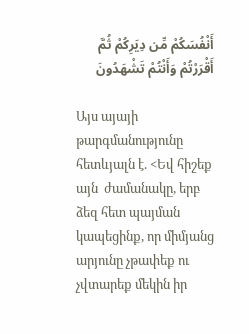أَنْفُسَكُمْ مِّن دِيَرِكُمْ ثُمَّ أَقْرَرْتُمْ وَأَنْتُمْ تَشْهَدُونَ

Այս այայի թարգմանությունը հետևյալն է. <Եվ հիշեք այն  ժամանակը, երբ ձեզ հետ պայման կապեցինք, որ միմյանց արյունը չթափեք ու չվտարեք մեկին իր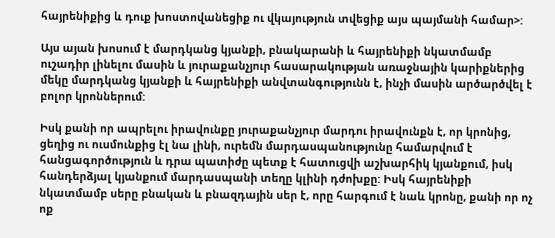հայրենիքից և դուք խոստովանեցիք ու վկայություն տվեցիք այս պայմանի համար>:

Այս այան խոսում է մարդկանց կյանքի, բնակարանի և հայրենիքի նկատմամբ ուշադիր լինելու մասին և յուրաքանչյուր հասարակության առաջնային կարիքներից մեկը մարդկանց կյանքի և հայրենիքի անվտանգությունն է, ինչի մասին արծարծվել է բոլոր կրոններում:

Իսկ քանի որ ապրելու իրավունքը յուրաքանչյուր մարդու իրավունքն է, որ կրոնից, ցեղից ու ուսմունքից էլ նա լինի, ուրեմն մարդասպանությունը համարվում է հանցագործություն և դրա պատիժը պետք է հատուցվի աշխարհիկ կյանքում, իսկ հանդերձյալ կյանքում մարդասպանի տեղը կլինի դժոխքը: Իսկ հայրենիքի նկատմամբ սերը բնական և բնազդային սեր է, որը հարգում է նաև կրոնը, քանի որ ոչ ոք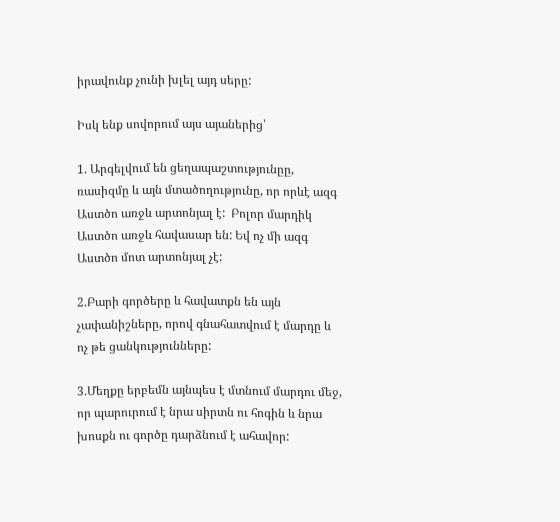իրավունք չունի խլել այդ սերը:

Իսկ ենք սովորում այս այաներից՝

1. Արգելվում են ցեղապաշտությունըը, ռասիզմը և այն մտածողությունը, որ որևէ ազգ Աստծո առջև արտոնյալ է:  Բոլոր մարդիկ Աստծո առջև հավասար են: Եվ ոչ մի ազգ Աստծո մոտ արտոնյալ չէ:

2.Բարի գործերը և հավատքն են այն չափանիշները, որով գնահատվում է մարդը և  ոչ թե ցանկությունները:

3.Մեղքը երբեմն այնպես է մտնում մարդու մեջ, որ պարուրում է նրա սիրտն ու հոգին և նրա խոսքն ու գործը դարձնում է ահավոր: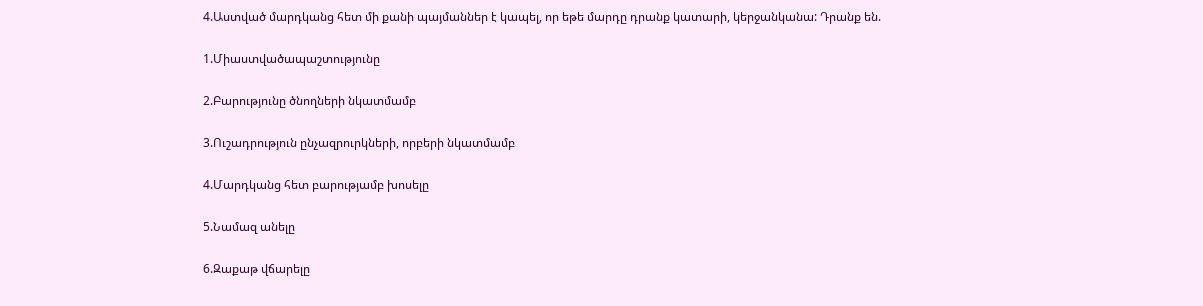4.Աստված մարդկանց հետ մի քանի պայմաններ է կապել, որ եթե մարդը դրանք կատարի, կերջանկանա: Դրանք են.

1.Միաստվածապաշտությունը

2.Բարությունը ծնողների նկատմամբ

3.Ուշադրություն ընչազրուրկների, որբերի նկատմամբ

4.Մարդկանց հետ բարությամբ խոսելը

5.Նամազ անելը

6.Զաքաթ վճարելը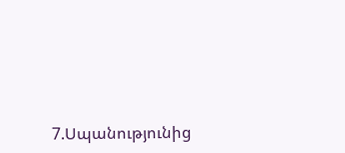7.Սպանությունից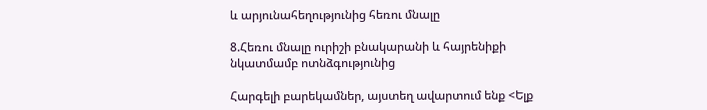և արյունահեղությունից հեռու մնալը

8.Հեռու մնալը ուրիշի բնակարանի և հայրենիքի նկատմամբ ոտնձգությունից

Հարգելի բարեկամներ, այստեղ ավարտում ենք <Ելք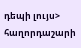դեպի լույս> հաղորդաշարի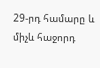29-րդ համարը և միչև հաջորդ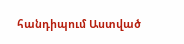հանդիպում Աստված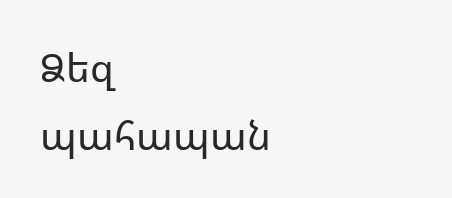Ձեզ պահապան